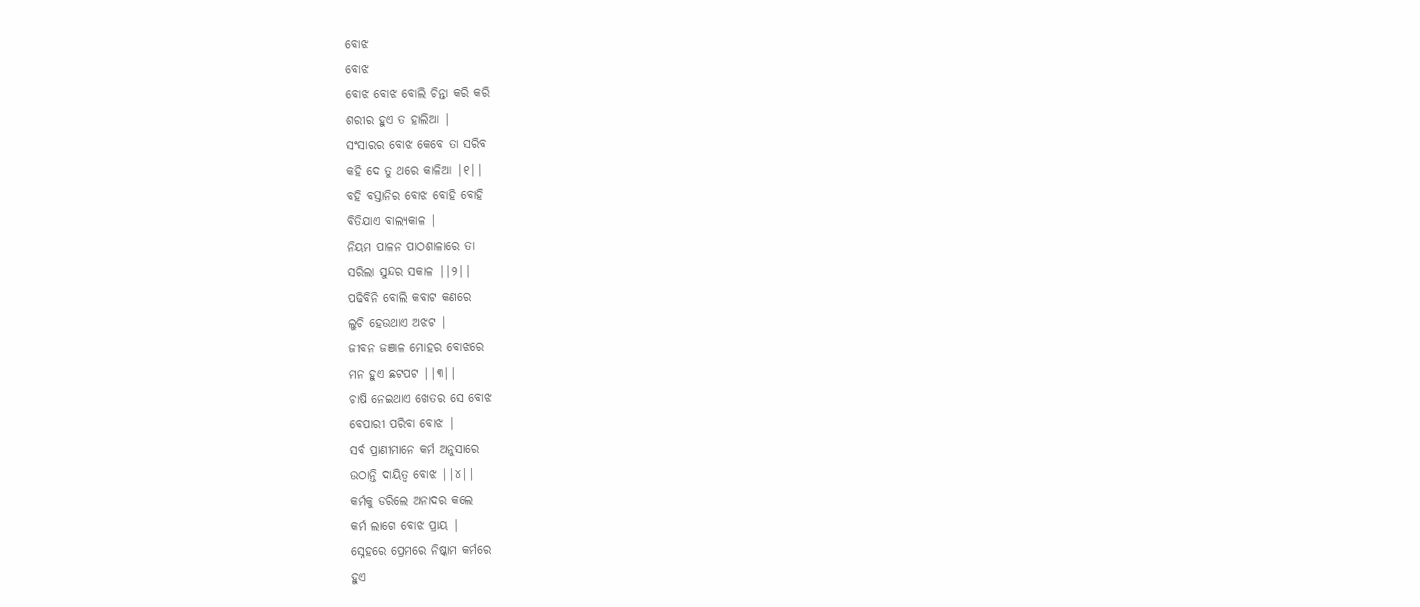ବୋଝ
ବୋଝ
ବୋଝ ବୋଝ ବୋଲି ଚିନ୍ତା କରି କରି
ଶରୀର ହୁଏ ତ ହାଲିଆ |
ସଂସାରର ବୋଝ କେବେ ତା ସରିବ
କହି ଦେ ତୁ ଥରେ କାଳିଆ |୧||
ବହି ବସ୍ତାନିର ବୋଝ ବୋହି ବୋହି
ବିତିଯାଏ ବାଲ୍ୟକାଳ |
ନିୟମ ପାଳନ ପାଠଶାଳାରେ ତା
ସରିଲା ସୁନ୍ଦର ସକାଳ ||୨||
ପଢିବିନି ବୋଲି କବାଟ କଣରେ
ଲୁଚି ହେଉଥାଏ ଅଝଟ |
ଜୀବନ ଜଞାଳ ମୋହର ବୋଝରେ
ମନ ହୁଏ ଛଟପଟ ||୩||
ଚାଷି ନେଇଥାଏ ଖେତର ସେ ବୋଝ
ବେପାରୀ ପରିବା ବୋଝ |
ସର୍ବ ପ୍ରାଣୀମାନେ କର୍ମ ଅନୁସାରେ
ଉଠାନ୍ତି ଦାୟିତ୍ଵ ବୋଝ ||୪||
କର୍ମକୁ ଡରିଲେ ଅନାଦର କଲେ
କର୍ମ ଲାଗେ ବୋଝ ପ୍ରାୟ |
ସ୍ନେହରେ ପ୍ରେମରେ ନିଷ୍କାମ କର୍ମରେ
ହୁଏ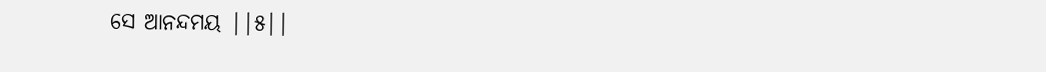ସେ ଆନନ୍ଦମୟ ||୫||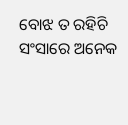ବୋଝ ତ ରହିଚି ସଂସାରେ ଅନେକ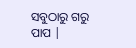ସବୁଠାରୁ ଗରୁ ପାପ |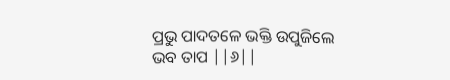ପ୍ରଭୁ ପାଦତଳେ ଭକ୍ତି ଉପୁଜିଲେ
ଭବ ତାପ ||୬||